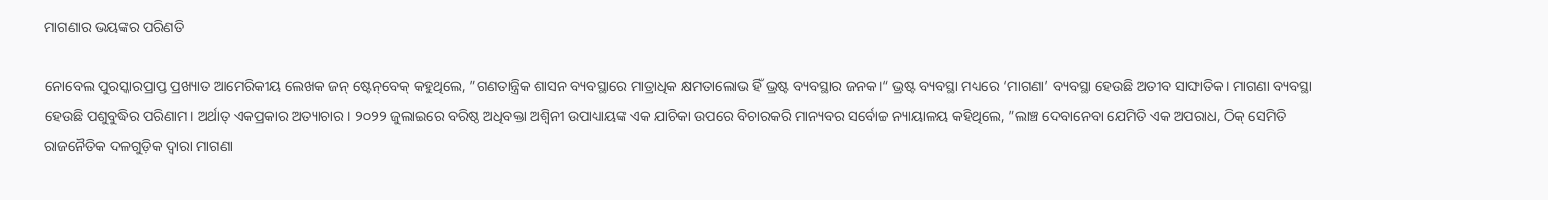ମାଗଣାର ଭୟଙ୍କର ପରିଣତି

ନୋବେଲ ପୁରସ୍କାରପ୍ରାପ୍ତ ପ୍ରଖ୍ୟାତ ଆମେରିକୀୟ ଲେଖକ ଜନ୍‌ ଷ୍ଟେନ୍‌ବେକ୍‌ କହୁଥିଲେ, ”ଗଣତାନ୍ତ୍ରିକ ଶାସନ ବ୍ୟବସ୍ଥାରେ ମାତ୍ରାଧିକ କ୍ଷମତାଲୋଭ ହିଁ ଭ୍ରଷ୍ଟ ବ୍ୟବସ୍ଥାର ଜନକ।“ ଭ୍ରଷ୍ଟ ବ୍ୟବସ୍ଥା ମଧ୍ୟରେ ‘ମାଗଣା’ ବ୍ୟବସ୍ଥା ହେଉଛି ଅତୀବ ସାଙ୍ଘାତିକ। ମାଗଣା ବ୍ୟବସ୍ଥା ହେଉଛି ପଶୁବୁଦ୍ଧିର ପରିଣାମ। ଅର୍ଥାତ୍‌ ଏକପ୍ରକାର ଅତ୍ୟାଚାର। ୨୦୨୨ ଜୁଲାଇରେ ବରିଷ୍ଠ ଅଧିବକ୍ତା ଅଶ୍ୱିନୀ ଉପାଧ୍ୟାୟଙ୍କ ଏକ ଯାଚିକା ଉପରେ ବିଚାରକରି ମାନ୍ୟବର ସର୍ବୋଚ୍ଚ ନ୍ୟାୟାଳୟ କହିଥିଲେ, ”ଲାଞ୍ଚ ଦେବାନେବା ଯେମିତି ଏକ ଅପରାଧ, ଠିକ୍‌ ସେମିତି ରାଜନୈତିକ ଦଳଗୁଡ଼ିକ ଦ୍ୱାରା ମାଗଣା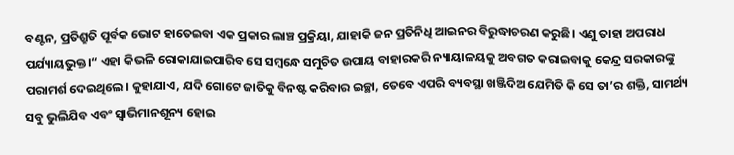ବଣ୍ଟନ, ପ୍ରତିଶ୍ରୁତି ପୂର୍ବକ ଭୋଟ ହାତେଇବା ଏକ ପ୍ରକାର ଲାଞ୍ଚ ପ୍ରକ୍ରିୟା, ଯାହାକି ଜନ ପ୍ରତିନିଧି ଆଇନର ବିରୁଦ୍ଧାଚରଣ କରୁଛି। ଏଣୁ ତାହା ଅପରାଧ ପର୍ଯ୍ୟାୟଭୁକ୍ତ।“ ଏହା କିଭଳି ରୋକାଯାଇପାରିବ ସେ ସମ୍ବନ୍ଧେ ସମୁଚିତ ଉପାୟ ବାହାରକରି ନ୍ୟାୟାଳୟକୁ ଅବଗତ କରାଇବାକୁ କେନ୍ଦ୍ର ସରକାରଙ୍କୁ ପରାମର୍ଶ ଦେଇଥିଲେ। କୁହାଯାଏ, ଯଦି ଗୋଟେ ଜାତିକୁ ବିନଷ୍ଟ କରିବାର ଇଚ୍ଛା, ତେବେ ଏପରି ବ୍ୟବସ୍ଥା ଖଞ୍ଜିଦିଅ ଯେମିତି କି ସେ ତା’ର ଶକ୍ତି, ସାମର୍ଥ୍ୟ ସବୁ ଭୁଲିଯିବ ଏବଂ ସ୍ବାଭିମାନଶୂନ୍ୟ ହୋଇ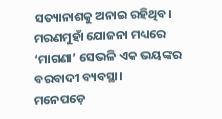ସତ୍ୟାନାଶକୁ ଅନାଇ ରହିଥିବ। ମରଣମୁହାଁ ଯୋଜନା ମଧ୍ୟରେ ‘ମାଗଣା’ ସେଭଳି ଏକ ଭୟଙ୍କର ବରବାଦୀ ବ୍ୟବସ୍ଥା।
ମନେପଡ଼େ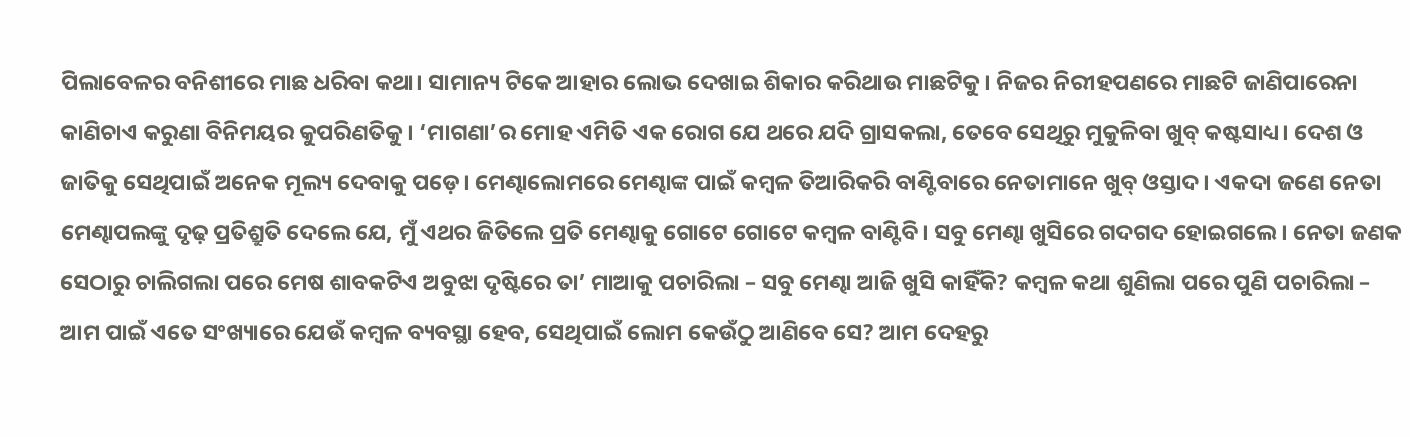ପିଲାବେଳର ବନିଶୀରେ ମାଛ ଧରିବା କଥା। ସାମାନ୍ୟ ଟିକେ ଆହାର ଲୋଭ ଦେଖାଇ ଶିକାର କରିଥାଉ ମାଛଟିକୁ। ନିଜର ନିରୀହପଣରେ ମାଛଟି ଜାଣିପାରେନା କାଣିଚାଏ କରୁଣା ବିନିମୟର କୁପରିଣତିକୁ। ‘ମାଗଣା’ର ମୋହ ଏମିତି ଏକ ରୋଗ ଯେ ଥରେ ଯଦି ଗ୍ରାସକଲା, ତେବେ ସେଥିରୁ ମୁକୁଳିବା ଖୁବ୍‌ କଷ୍ଟସାଧ୍ୟ। ଦେଶ ଓ ଜାତିକୁ ସେଥିପାଇଁ ଅନେକ ମୂଲ୍ୟ ଦେବାକୁ ପଡ଼େ। ମେଣ୍ଢାଲୋମରେ ମେଣ୍ଢାଙ୍କ ପାଇଁ କମ୍ବଳ ତିଆରିକରି ବାଣ୍ଟିବାରେ ନେତାମାନେ ଖୁବ୍‌ ଓସ୍ତାଦ। ଏକଦା ଜଣେ ନେତା ମେଣ୍ଢାପଲଙ୍କୁ ଦୃଢ଼ ପ୍ରତିଶ୍ରୁତି ଦେଲେ ଯେ, ମୁଁ ଏଥର ଜିତିଲେ ପ୍ରତି ମେଣ୍ଢାକୁ ଗୋଟେ ଗୋଟେ କମ୍ବଳ ବାଣ୍ଟିବି। ସବୁ ମେଣ୍ଢା ଖୁସିରେ ଗଦଗଦ ହୋଇଗଲେ। ନେତା ଜଣକ ସେଠାରୁ ଚାଲିଗଲା ପରେ ମେଷ ଶାବକଟିଏ ଅବୁଝା ଦୃଷ୍ଟିରେ ତା’ ମାଆକୁ ପଚାରିଲା – ସବୁ ମେଣ୍ଢା ଆଜି ଖୁସି କାହିଁକି? କମ୍ବଳ କଥା ଶୁଣିଲା ପରେ ପୁଣି ପଚାରିଲା – ଆମ ପାଇଁ ଏତେ ସଂଖ୍ୟାରେ ଯେଉଁ କମ୍ବଳ ବ୍ୟବସ୍ଥା ହେବ, ସେଥିପାଇଁ ଲୋମ କେଉଁଠୁ ଆଣିବେ ସେ? ଆମ ଦେହରୁ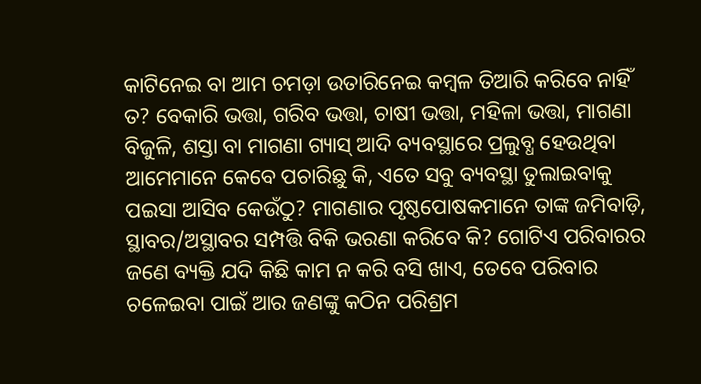କାଟିନେଇ ବା ଆମ ଚମଡ଼ା ଉତାରିନେଇ କମ୍ବଳ ତିଆରି କରିବେ ନାହିଁ ତ? ବେକାରି ଭତ୍ତା, ଗରିବ ଭତ୍ତା, ଚାଷୀ ଭତ୍ତା, ମହିଳା ଭତ୍ତା, ମାଗଣା ବିଜୁଳି, ଶସ୍ତା ବା ମାଗଣା ଗ୍ୟାସ୍‌ ଆଦି ବ୍ୟବସ୍ଥାରେ ପ୍ରଲୁବ୍ଧ ହେଉଥିବା ଆମେମାନେ କେବେ ପଚାରିଛୁ କି, ଏତେ ସବୁ ବ୍ୟବସ୍ଥା ତୁଲାଇବାକୁ ପଇସା ଆସିବ କେଉଁଠୁ? ମାଗଣାର ପୃଷ୍ଠପୋଷକମାନେ ତାଙ୍କ ଜମିବାଡ଼ି, ସ୍ଥାବର/ଅସ୍ଥାବର ସମ୍ପତ୍ତି ବିକି ଭରଣା କରିବେ କି? ଗୋଟିଏ ପରିବାରର ଜଣେ ବ୍ୟକ୍ତି ଯଦି କିଛି କାମ ନ କରି ବସି ଖାଏ, ତେବେ ପରିବାର ଚଳେଇବା ପାଇଁ ଆର ଜଣଙ୍କୁ କଠିନ ପରିଶ୍ରମ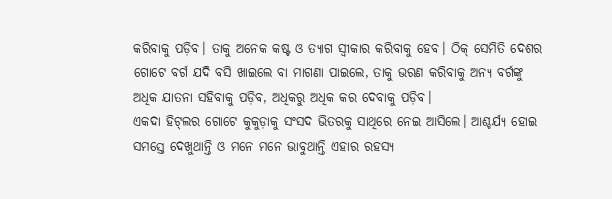କରିବାକୁ ପଡ଼ିବ। ତାକୁ ଅନେକ କଷ୍ଟ ଓ ତ୍ୟାଗ ସ୍ବୀକାର କରିବାକୁ ହେବ। ଠିକ୍‌ ସେମିତି ଦେଶର ଗୋଟେ ବର୍ଗ ଯଦି ବସି ଖାଇଲେ ବା ମାଗଣା ପାଇଲେ, ତାକୁ ଭରଣ କରିବାକୁ ଅନ୍ୟ ବର୍ଗଙ୍କୁ ଅଧିକ ଯାତନା ସହିବାକୁ ପଡ଼ିବ, ଅଧିକରୁ ଅଧିକ କର ଦେବାକୁ ପଡ଼ିବ।
ଏକଦା ହିଟ୍‌ଲର ଗୋଟେ କୁକୁଡ଼ାକୁ ସଂସଦ ଭିତରକୁ ସାଥିରେ ନେଇ ଆସିଲେ। ଆଶ୍ଚର୍ଯ୍ୟ ହୋଇ ସମସ୍ତେ ଦେଖୁଥାନ୍ତି ଓ ମନେ ମନେ ଭାବୁଥାନ୍ତି ଏହାର ରହସ୍ୟ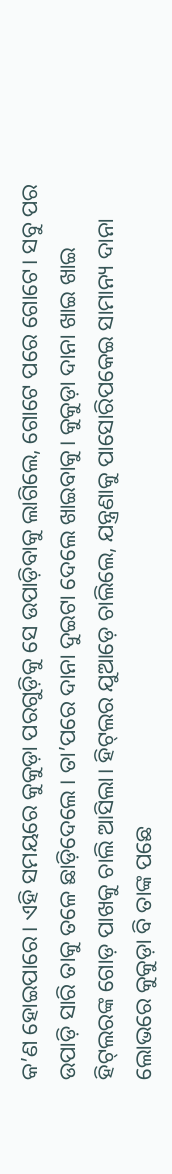କ’ଣ ହୋଇପାରେ। ଏହି ସମୟରେ କୁକୁଡ଼ା ପରଗୁଡ଼ିକୁ ସେ ଉପାଡ଼ିବାକୁ ଲାଗିଲେ, ଗୋଟେ ପରେ ଗୋଟେ। ସବୁ ପର ଉପାଡ଼ି ସାରି ତାକୁ ତଳେ ଛାଡ଼ିଦେଲେ । ତା’ପରେ ଦାନା ଦୁଇଟା ଦେଲେ ଖାଇବାକୁ। କୁକୁଡ଼ା ଦାନା ଖାଇ ଖାଇ ହିଟ୍‌ଲରଙ୍କ ଗୋଡ଼ ପାଖକୁ ଚାଲି ଆସିଲା। ହିଟ୍‌ଲର ଯୁଆଡ଼େ ଚାଲିଲେ, ଯନ୍ତ୍ରଣାକୁ ପାସୋରିପକେଇ ସାମାନ୍ୟ ଦାନା ଲୋଭରେ କୁକୁଡ଼ା ବି ତାଙ୍କ ପଛେ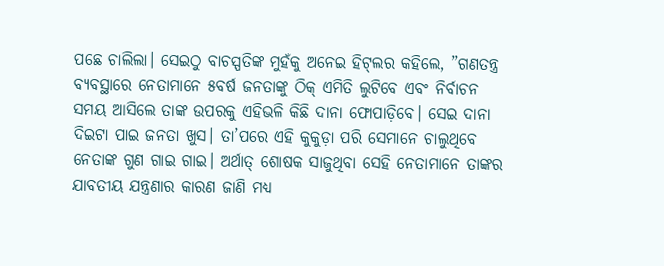ପଛେ ଚାଲିଲା। ସେଇଠୁ ବାଚସ୍ପତିଙ୍କ ମୁହଁକୁ ଅନେଇ ହିଟ୍‌ଲର କହିଲେ, ”ଗଣତନ୍ତ୍ର ବ୍ୟବସ୍ଥାରେ ନେତାମାନେ ୫ବର୍ଷ ଜନତାଙ୍କୁ ଠିକ୍‌ ଏମିତି ଲୁଟିବେ ଏବଂ ନିର୍ବାଚନ ସମୟ ଆସିଲେ ତାଙ୍କ ଉପରକୁ ଏହିଭଳି କିଛି ଦାନା ଫୋପାଡ଼ିବେ। ସେଇ ଦାନା ଦିଇଟା ପାଇ ଜନତା ଖୁସ। ତା’ପରେ ଏହି କୁକୁଡ଼ା ପରି ସେମାନେ ଚାଲୁଥିବେ ନେତାଙ୍କ ଗୁଣ ଗାଇ ଗାଇ। ଅର୍ଥାତ୍‌ ଶୋଷକ ସାଜୁଥିବା ସେହି ନେତାମାନେ ତାଙ୍କର ଯାବତୀୟ ଯନ୍ତ୍ରଣାର କାରଣ ଜାଣି ମଧ୍ୟ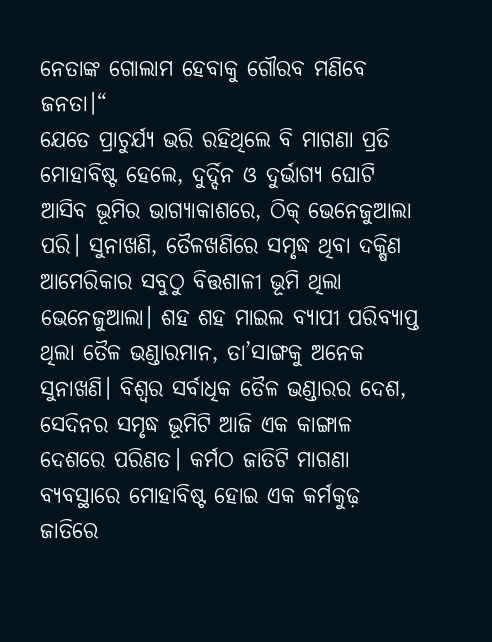ନେତାଙ୍କ ଗୋଲାମ ହେବାକୁ ଗୌରବ ମଣିବେ ଜନତା।“
ଯେତେ ପ୍ରାଚୁର୍ଯ୍ୟ ଭରି ରହିଥିଲେ ବି ମାଗଣା ପ୍ରତି ମୋହାବିଷ୍ଟ ହେଲେ, ଦୁର୍ଦ୍ଦିନ ଓ ଦୁର୍ଭାଗ୍ୟ ଘୋଟି ଆସିବ ଭୂମିର ଭାଗ୍ୟାକାଶରେ, ଠିକ୍‌ ଭେନେଜୁଆଲା ପରି। ସୁନାଖଣି, ତୈଳଖଣିରେ ସମୃଦ୍ଧ ଥିବା ଦକ୍ଷିଣ ଆମେରିକାର ସବୁଠୁ ବିତ୍ତଶାଳୀ ଭୂମି ଥିଲା ଭେନେଜୁଆଲା। ଶହ ଶହ ମାଇଲ ବ୍ୟାପୀ ପରିବ୍ୟାପ୍ତ ଥିଲା ତୈଳ ଭଣ୍ଡାରମାନ, ତା’ସାଙ୍ଗକୁ ଅନେକ ସୁନାଖଣି। ବିଶ୍ୱର ସର୍ବାଧିକ ତୈଳ ଭଣ୍ଡାରର ଦେଶ, ସେଦିନର ସମୃଦ୍ଧ ଭୂମିଟି ଆଜି ଏକ କାଙ୍ଗାଳ ଦେଶରେ ପରିଣତ। କର୍ମଠ ଜାତିଟି ମାଗଣା ବ୍ୟବସ୍ଥାରେ ମୋହାବିଷ୍ଟ ହୋଇ ଏକ କର୍ମକୁଢ଼ ଜାତିରେ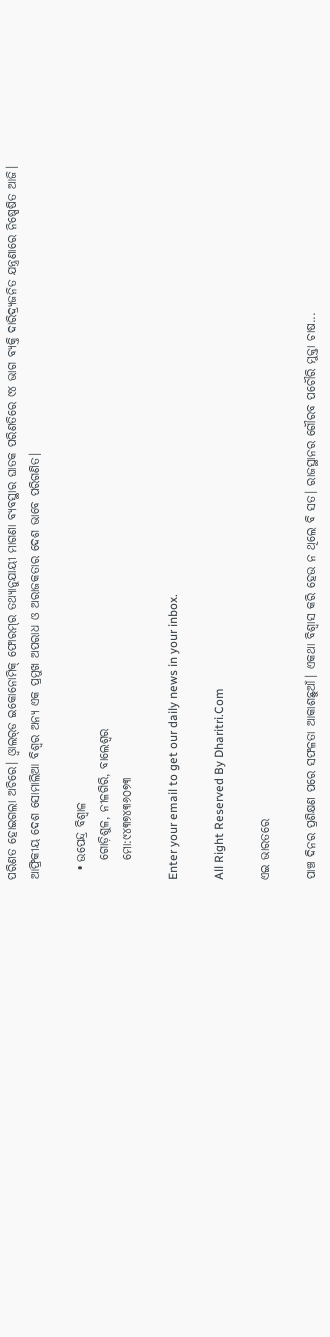ପରିଣତ ହୋଇଗଲା ଅଚିରେ। ଓ୍ବାଲର୍‌ଡ ଇକୋନୋମିକ୍‌ ଫୋରମ୍‌ର ତଥ୍ୟାନୁଯାୟୀ ମାଗଣା ବ୍ୟବସ୍ଥାର ଘାତକ ପରିଣତିରେ ୯୪ ଭାଗ ବ୍ୟକ୍ତି ଦାରିଦ୍ର୍ୟଜନିତ ଯନ୍ତ୍ରଣାରେ ନିଷ୍ପେଷିତ ଆଜି। ଆଫ୍ରିକୀୟ ଦେଶ ସୋମାଲିଆ ବିଶ୍ୱର ଅନ୍ୟ ଏକ ପ୍ରମୁଖ ଅପରାଧ ଓ ଅରାଜକତାର ଦେଶ ଭାବେ ପରିଗଣିତ।

  • ଉପେନ୍ଦ୍ର ବିଶ୍ୱାଳ
    ଗୋଡ଼ିଶୁଳ, ନୀଳଗିରି, ବାଲେଶ୍ୱର
    ମୋ:୯୪୩୭୪୩୬୦୭୩

Enter your email to get our daily news in your inbox.

All Right Reserved By Dharitri.Com

ଏଇ ଭାରତରେ

ପାଞ୍ଚ ଦିନର ପ୍ରଶିକ୍ଷଣ ପରେ ସଫଳତା ଆକାଶଛୁଆଁ। ଏକଥା ବିଶ୍ୱାସ କରି ହେଉ ନ ଥିଲେ ବି ସତ। ରାଜସ୍ଥାନର ଗୌରବ ପଚୌରି ମୁକ୍ତା ଚାଷ...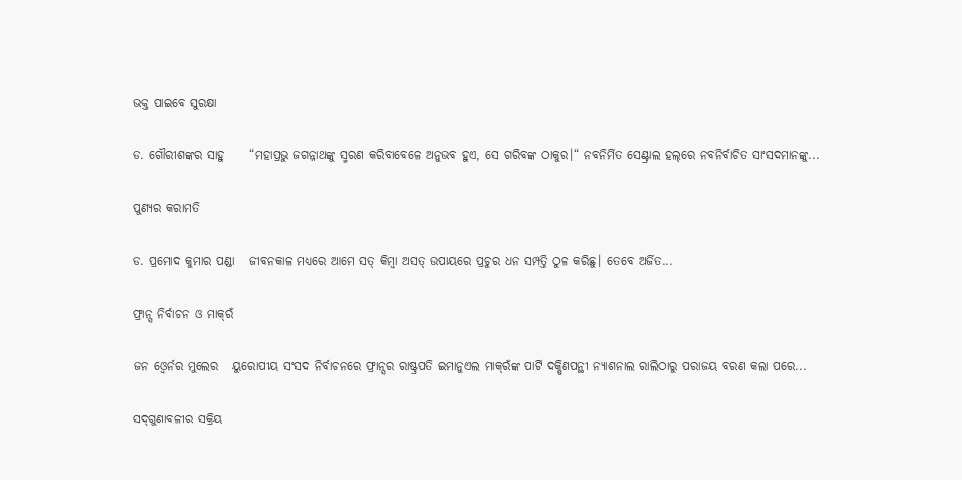ଭକ୍ତ ପାଇବେ ସୁରକ୍ଷା

ଡ. ଗୌରୀଶଙ୍କର ସାହୁ     “ମହାପ୍ରଭୁ ଜଗନ୍ନାଥଙ୍କୁ ସ୍ମରଣ କରିବାବେଳେ ଅନୁଭବ ହୁଏ, ସେ ଗରିବଙ୍କ ଠାକୁର।“ ନବନିର୍ମିତ ସେଣ୍ଟ୍ରାଲ ହଲ୍‌ରେ ନବନିର୍ବାଚିତ ସାଂସଦମାନଙ୍କୁ...

ପୁଣ୍ୟର କରାମତି

ଡ. ପ୍ରମୋଦ କୁମାର ପଣ୍ଡା   ଜୀବନକାଳ ମଧ୍ୟରେ ଆମେ ସତ୍‌ କିମ୍ବା ଅସତ୍‌ ଉପାୟରେ ପ୍ରଚୁର ଧନ ସମ୍ପତ୍ତି ଠୁଳ କରିଛୁ। ତେବେ ଅର୍ଜିତ...

ଫ୍ରାନ୍ସ ନିର୍ବାଚନ ଓ ମାକ୍‌ରଁ

ଜନ ଓ୍ବେର୍ନର ମୁଲେର   ୟୁରୋପୀୟ ସଂସଦ ନିର୍ବାଚନରେ ଫ୍ରାନ୍ସର ରାଷ୍ଟ୍ରପତି ଇମାନୁଏଲ ମାକ୍‌ରଁଙ୍କ ପାର୍ଟି ଦକ୍ଷିଣପନ୍ଥୀ ନ୍ୟାଶନାଲ ରାଲିଠାରୁ ପରାଜୟ ବରଣ କଲା ପରେ...

ସଦ୍‌ଗୁଣାବଳୀର ସକ୍ରିୟ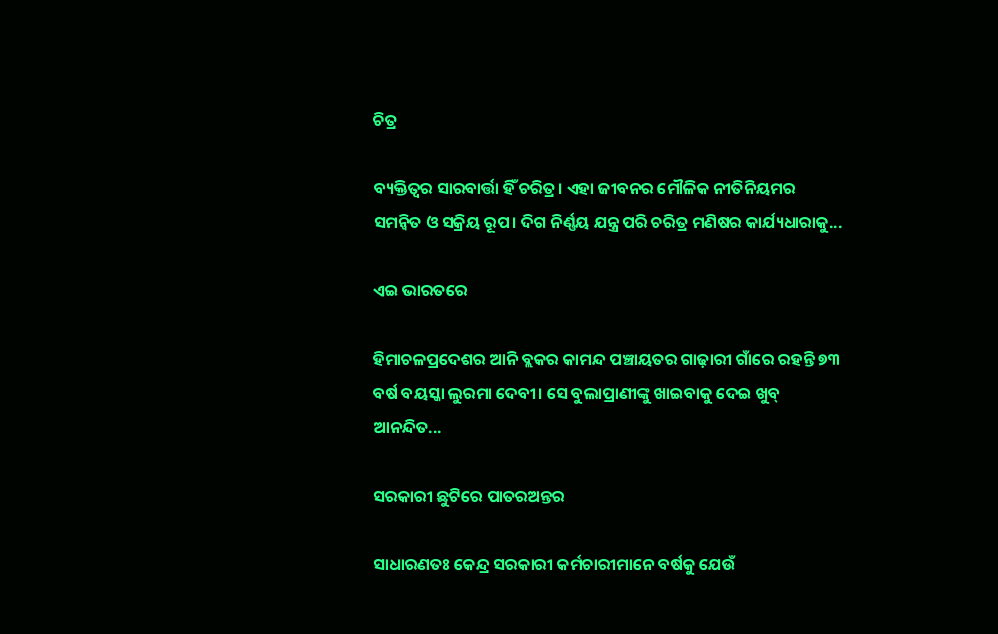ଚିତ୍ର

ବ୍ୟକ୍ତିତ୍ୱର ସାରବାର୍ତ୍ତା ହିଁ ଚରିତ୍ର। ଏହା ଜୀବନର ମୌଳିକ ନୀତିନିୟମର ସମନ୍ବିତ ଓ ସକ୍ରିୟ ରୂପ। ଦିଗ ନିର୍ଣ୍ଣୟ ଯନ୍ତ୍ର ପରି ଚରିତ୍ର ମଣିଷର କାର୍ଯ୍ୟଧାରାକୁ...

ଏଇ ଭାରତରେ

ହିମାଚଳପ୍ରଦେଶର ଆନି ବ୍ଲକର କାମନ୍ଦ ପଞ୍ଚାୟତର ଗାଢ଼ାରୀ ଗାଁରେ ରହନ୍ତି ୭୩ ବର୍ଷ ବୟସ୍କା ଲୁରମା ଦେବୀ। ସେ ବୁଲାପ୍ରାଣୀଙ୍କୁ ଖାଇବାକୁ ଦେଇ ଖୁବ୍‌ ଆନନ୍ଦିତ...

ସରକାରୀ ଛୁଟିରେ ପାତରଅନ୍ତର

ସାଧାରଣତଃ କେନ୍ଦ୍ର ସରକାରୀ କର୍ମଚାରୀମାନେ ବର୍ଷକୁ ଯେଉଁ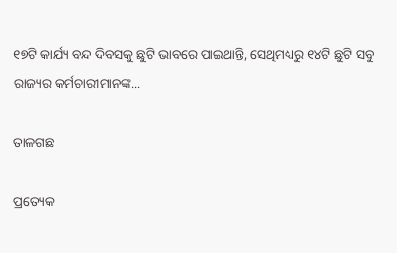୧୭ଟି କାର୍ଯ୍ୟ ବନ୍ଦ ଦିବସକୁ ଛୁଟି ଭାବରେ ପାଇଥାନ୍ତି, ସେଥିମଧ୍ୟରୁ ୧୪ଟି ଛୁଟି ସବୁ ରାଜ୍ୟର କର୍ମଚାରୀମାନଙ୍କ...

ତାଳଗଛ

ପ୍ରତ୍ୟେକ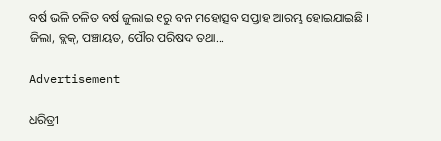ବର୍ଷ ଭଳି ଚଳିତ ବର୍ଷ ଜୁଲାଇ ୧ରୁ ବନ ମହୋତ୍ସବ ସପ୍ତାହ ଆରମ୍ଭ ହୋଇଯାଇଛି । ଜିଲା, ବ୍ଲକ୍‌, ପଞ୍ଚାୟତ, ପୌର ପରିଷଦ ତଥା...

Advertisement

ଧରିତ୍ରୀ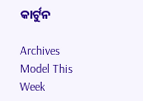କାର୍ଟୁନ

Archives
Model This Week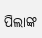ପିଲାଙ୍କ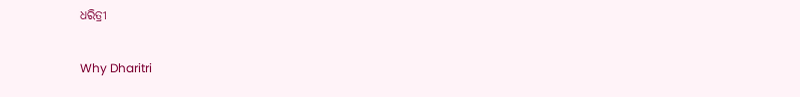ଧରିତ୍ରୀ

Why Dharitri